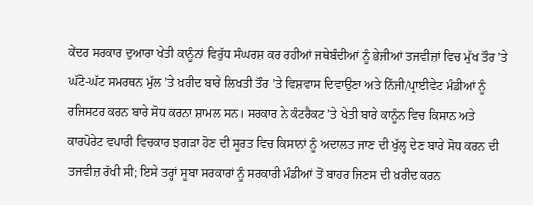ਕੇਂਦਰ ਸਰਕਾਰ ਦੁਆਰਾ ਖੇਤੀ ਕਾਨੂੰਨਾਂ ਵਿਰੁੱਧ ਸੰਘਰਸ਼ ਕਰ ਰਹੀਆਂ ਜਥੇਬੰਦੀਆਂ ਨੂੰ ਭੇਜੀਆਂ ਤਜਵੀਜ਼ਾਂ ਵਿਚ ਮੁੱਖ ਤੌਰ ’ਤੇ ਘੱਟੋ-ਘੱਟ ਸਮਰਥਨ ਮੁੱਲ ’ਤੇ ਖ਼ਰੀਦ ਬਾਰੇ ਲਿਖਤੀ ਤੌਰ ’ਤੇ ਵਿਸ਼ਵਾਸ ਦਿਵਾਉਣਾ ਅਤੇ ਨਿੱਜੀ/ਪ੍ਰਾਈਵੇਟ ਮੰਡੀਆਂ ਨੂੰ ਰਜਿਸਟਰ ਕਰਨ ਬਾਰੇ ਸੋਧ ਕਰਨਾ ਸ਼ਾਮਲ ਸਨ। ਸਰਕਾਰ ਨੇ ਕੰਟਰੈਕਟ ’ਤੇ ਖੇਤੀ ਬਾਰੇ ਕਾਨੂੰਨ ਵਿਚ ਕਿਸਾਨ ਅਤੇ ਕਾਰਪੋਰੇਟ ਵਪਾਰੀ ਵਿਚਕਾਰ ਝਗੜਾ ਹੋਣ ਦੀ ਸੂਰਤ ਵਿਚ ਕਿਸਾਨਾਂ ਨੂੰ ਅਦਾਲਤ ਜਾਣ ਦੀ ਖੁੱਲ੍ਹ ਦੇਣ ਬਾਰੇ ਸੋਧ ਕਰਨ ਦੀ ਤਜਵੀਜ਼ ਰੱਖੀ ਸੀ; ਇਸੇ ਤਰ੍ਹਾਂ ਸੂਬਾ ਸਰਕਾਰਾਂ ਨੂੰ ਸਰਕਾਰੀ ਮੰਡੀਆਂ ਤੋਂ ਬਾਹਰ ਜਿਣਸ ਦੀ ਖ਼ਰੀਦ ਕਰਨ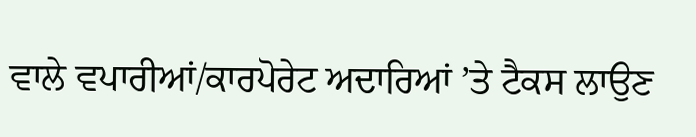ਵਾਲੇ ਵਪਾਰੀਆਂ/ਕਾਰਪੋਰੇਟ ਅਦਾਰਿਆਂ ’ਤੇ ਟੈਕਸ ਲਾਉਣ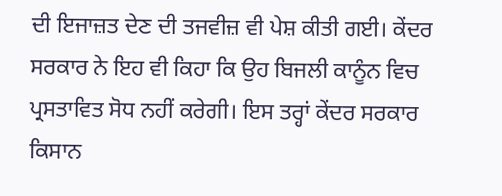ਦੀ ਇਜਾਜ਼ਤ ਦੇਣ ਦੀ ਤਜਵੀਜ਼ ਵੀ ਪੇਸ਼ ਕੀਤੀ ਗਈ। ਕੇਂਦਰ ਸਰਕਾਰ ਨੇ ਇਹ ਵੀ ਕਿਹਾ ਕਿ ਉਹ ਬਿਜਲੀ ਕਾਨੂੰਨ ਵਿਚ ਪ੍ਰਸਤਾਵਿਤ ਸੋਧ ਨਹੀਂ ਕਰੇਗੀ। ਇਸ ਤਰ੍ਹਾਂ ਕੇਂਦਰ ਸਰਕਾਰ ਕਿਸਾਨ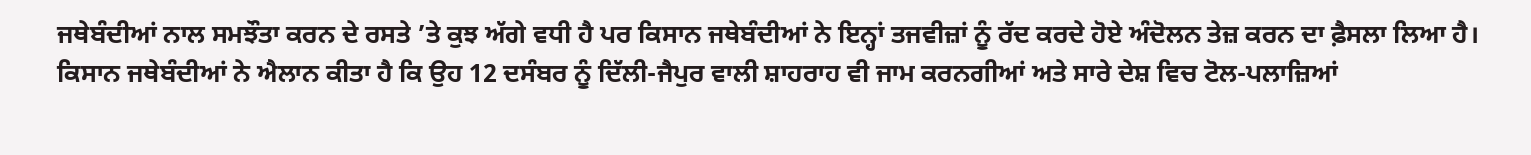ਜਥੇਬੰਦੀਆਂ ਨਾਲ ਸਮਝੌਤਾ ਕਰਨ ਦੇ ਰਸਤੇ ’ਤੇ ਕੁਝ ਅੱਗੇ ਵਧੀ ਹੈ ਪਰ ਕਿਸਾਨ ਜਥੇਬੰਦੀਆਂ ਨੇ ਇਨ੍ਹਾਂ ਤਜਵੀਜ਼ਾਂ ਨੂੰ ਰੱਦ ਕਰਦੇ ਹੋਏ ਅੰਦੋਲਨ ਤੇਜ਼ ਕਰਨ ਦਾ ਫ਼ੈਸਲਾ ਲਿਆ ਹੈ।
ਕਿਸਾਨ ਜਥੇਬੰਦੀਆਂ ਨੇ ਐਲਾਨ ਕੀਤਾ ਹੈ ਕਿ ਉਹ 12 ਦਸੰਬਰ ਨੂੰ ਦਿੱਲੀ-ਜੈਪੁਰ ਵਾਲੀ ਸ਼ਾਹਰਾਹ ਵੀ ਜਾਮ ਕਰਨਗੀਆਂ ਅਤੇ ਸਾਰੇ ਦੇਸ਼ ਵਿਚ ਟੋਲ-ਪਲਾਜ਼ਿਆਂ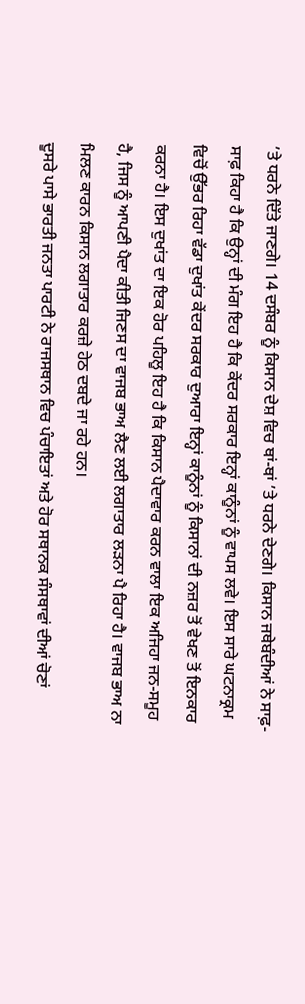’ਤੇ ਧਰਨੇ ਦਿੱਤੇ ਜਾਣਗੇ। 14 ਦਸੰਬਰ ਨੂੰ ਕਿਸਾਨ ਦੇਸ਼ ਵਿਚ ਥਾਂ-ਥਾਂ ’ਤੇ ਧਰਨੇ ਦੇਣਗੇ। ਕਿਸਾਨ ਜਥੇਬੰਦੀਆਂ ਨੇ ਸਾਫ਼-ਸਾਫ਼ ਕਿਹਾ ਹੈ ਕਿ ਉਨ੍ਹਾਂ ਦੀ ਮੰਗ ਇਹ ਹੈ ਕਿ ਕੇਂਦਰ ਸਰਕਾਰ ਇਨ੍ਹਾਂ ਕਾਨੂੰਨਾਂ ਨੂੰ ਵਾਪਸ ਲਵੇ। ਇਸ ਸਾਰੇ ਘਟਨਾਕ੍ਰਮ ਵਿਚੋਂ ਉੱਭਰ ਰਿਹਾ ਵੱਡਾ ਦੁਖਾਂਤ ਕੇਂਦਰ ਸਰਕਾਰ ਦੁਆਰਾ ਇਨ੍ਹਾਂ ਕਾਨੂੰਨਾਂ ਨੂੰ ਕਿਸਾਨਾਂ ਦੀ ਨਜ਼ਰ ਤੋਂ ਵੇਖਣ ਤੋਂ ਇਨਕਾਰ ਕਰਨਾ ਹੈ। ਇਸ ਦੁਖਾਂਤ ਦਾ ਇਕ ਹੋਰ ਪਹਿਲੂ ਇਹ ਹੈ ਕਿ ਕਿਸਾਨ ਪੈਦਾਵਾਰ ਕਰਨ ਵਾਲਾ ਇਕ ਅਜਿਹਾ ਜਨ-ਸਮੂਹ ਹੈ, ਜਿਸ ਨੂੰ ਆਪਣੀ ਪੈਦਾ ਕੀਤੀ ਜਿਣਸ ਦਾ ਵਾਜਬ ਭਾਅ ਲੈਣ ਲਈ ਲਗਾਤਾਰ ਲੜਨਾ ਪੈ ਰਿਹਾ ਹੈ। ਵਾਜਬ ਭਾਅ ਨਾ ਮਿਲਣ ਕਾਰਨ ਕਿਸਾਨ ਲਗਾਤਾਰ ਕਰਜ਼ੇ ਹੇਠ ਦਬਦੇ ਜਾ ਰਹੇ ਹਨ।
ਦੂਸਰੇ ਪਾਸੇ ਭਾਰਤੀ ਜਨਤਾ ਪਾਰਟੀ ਨੇ ਰਾਜਸਥਾਨ ਵਿਚ ਪੰਚਾਇਤਾਂ ਅਤੇ ਹੋਰ ਸਥਾਨਕ ਸੰਸਥਾਵਾਂ ਦੀਆਂ ਚੋਣਾਂ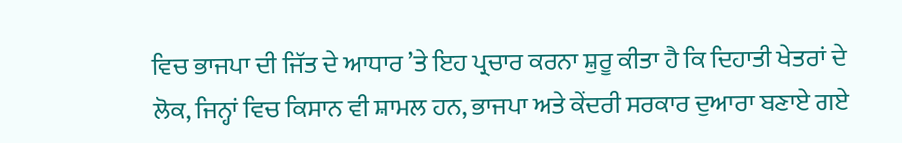ਵਿਚ ਭਾਜਪਾ ਦੀ ਜਿੱਤ ਦੇ ਆਧਾਰ ’ਤੇ ਇਹ ਪ੍ਰਚਾਰ ਕਰਨਾ ਸ਼ੁਰੂ ਕੀਤਾ ਹੈ ਕਿ ਦਿਹਾਤੀ ਖੇਤਰਾਂ ਦੇ ਲੋਕ, ਜਿਨ੍ਹਾਂ ਵਿਚ ਕਿਸਾਨ ਵੀ ਸ਼ਾਮਲ ਹਨ, ਭਾਜਪਾ ਅਤੇ ਕੇਂਦਰੀ ਸਰਕਾਰ ਦੁਆਰਾ ਬਣਾਏ ਗਏ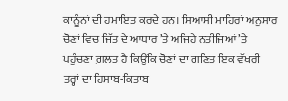ਕਾਨੂੰਨਾਂ ਦੀ ਹਮਾਇਤ ਕਰਦੇ ਹਨ। ਸਿਆਸੀ ਮਾਹਿਰਾਂ ਅਨੁਸਾਰ ਚੋਣਾਂ ਵਿਚ ਜਿੱਤ ਦੇ ਆਧਾਰ ’ਤੇ ਅਜਿਹੇ ਨਤੀਜਿਆਂ ’ਤੇ ਪਹੁੰਚਣਾ ਗ਼ਲਤ ਹੈ ਕਿਉਂਕਿ ਚੋਣਾਂ ਦਾ ਗਣਿਤ ਇਕ ਵੱਖਰੀ ਤਰ੍ਹਾਂ ਦਾ ਹਿਸਾਬ-ਕਿਤਾਬ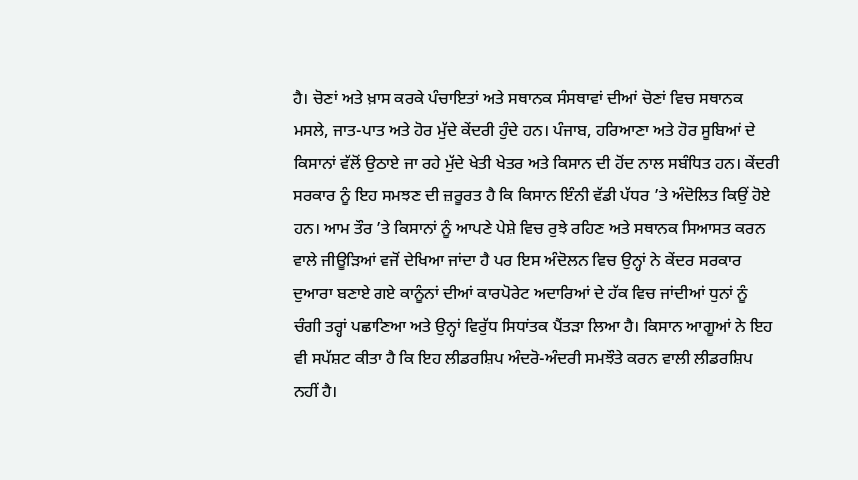ਹੈ। ਚੋਣਾਂ ਅਤੇ ਖ਼ਾਸ ਕਰਕੇ ਪੰਚਾਇਤਾਂ ਅਤੇ ਸਥਾਨਕ ਸੰਸਥਾਵਾਂ ਦੀਆਂ ਚੋਣਾਂ ਵਿਚ ਸਥਾਨਕ ਮਸਲੇ, ਜਾਤ-ਪਾਤ ਅਤੇ ਹੋਰ ਮੁੱਦੇ ਕੇਂਦਰੀ ਹੁੰਦੇ ਹਨ। ਪੰਜਾਬ, ਹਰਿਆਣਾ ਅਤੇ ਹੋਰ ਸੂਬਿਆਂ ਦੇ ਕਿਸਾਨਾਂ ਵੱਲੋਂ ਉਠਾਏ ਜਾ ਰਹੇ ਮੁੱਦੇ ਖੇਤੀ ਖੇਤਰ ਅਤੇ ਕਿਸਾਨ ਦੀ ਹੋਂਦ ਨਾਲ ਸਬੰਧਿਤ ਹਨ। ਕੇਂਦਰੀ ਸਰਕਾਰ ਨੂੰ ਇਹ ਸਮਝਣ ਦੀ ਜ਼ਰੂਰਤ ਹੈ ਕਿ ਕਿਸਾਨ ਇੰਨੀ ਵੱਡੀ ਪੱਧਰ ’ਤੇ ਅੰਦੋਲਿਤ ਕਿਉਂ ਹੋਏ ਹਨ। ਆਮ ਤੌਰ ’ਤੇ ਕਿਸਾਨਾਂ ਨੂੰ ਆਪਣੇ ਪੇਸ਼ੇ ਵਿਚ ਰੁਝੇ ਰਹਿਣ ਅਤੇ ਸਥਾਨਕ ਸਿਆਸਤ ਕਰਨ ਵਾਲੇ ਜੀਊੜਿਆਂ ਵਜੋਂ ਦੇਖਿਆ ਜਾਂਦਾ ਹੈ ਪਰ ਇਸ ਅੰਦੋਲਨ ਵਿਚ ਉਨ੍ਹਾਂ ਨੇ ਕੇਂਦਰ ਸਰਕਾਰ ਦੁਆਰਾ ਬਣਾਏ ਗਏ ਕਾਨੂੰਨਾਂ ਦੀਆਂ ਕਾਰਪੋਰੇਟ ਅਦਾਰਿਆਂ ਦੇ ਹੱਕ ਵਿਚ ਜਾਂਦੀਆਂ ਧੁਨਾਂ ਨੂੰ ਚੰਗੀ ਤਰ੍ਹਾਂ ਪਛਾਣਿਆ ਅਤੇ ਉਨ੍ਹਾਂ ਵਿਰੁੱਧ ਸਿਧਾਂਤਕ ਪੈਂਤੜਾ ਲਿਆ ਹੈ। ਕਿਸਾਨ ਆਗੂਆਂ ਨੇ ਇਹ ਵੀ ਸਪੱਸ਼ਟ ਕੀਤਾ ਹੈ ਕਿ ਇਹ ਲੀਡਰਸ਼ਿਪ ਅੰਦਰੋ-ਅੰਦਰੀ ਸਮਝੌਤੇ ਕਰਨ ਵਾਲੀ ਲੀਡਰਸ਼ਿਪ ਨਹੀਂ ਹੈ।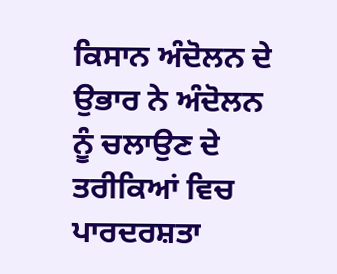ਕਿਸਾਨ ਅੰਦੋਲਨ ਦੇ ਉਭਾਰ ਨੇ ਅੰਦੋਲਨ ਨੂੰ ਚਲਾਉਣ ਦੇ ਤਰੀਕਿਆਂ ਵਿਚ ਪਾਰਦਰਸ਼ਤਾ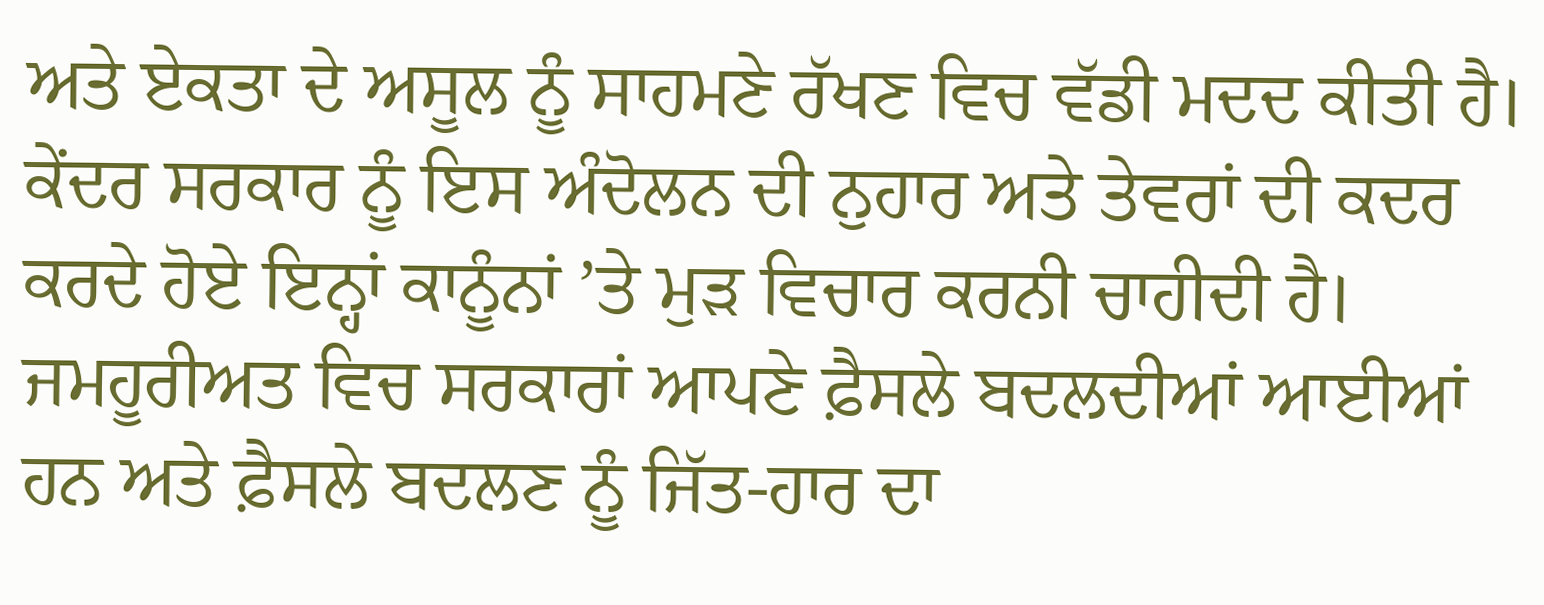ਅਤੇ ਏਕਤਾ ਦੇ ਅਸੂਲ ਨੂੰ ਸਾਹਮਣੇ ਰੱਖਣ ਵਿਚ ਵੱਡੀ ਮਦਦ ਕੀਤੀ ਹੈ। ਕੇਂਦਰ ਸਰਕਾਰ ਨੂੰ ਇਸ ਅੰਦੋਲਨ ਦੀ ਨੁਹਾਰ ਅਤੇ ਤੇਵਰਾਂ ਦੀ ਕਦਰ ਕਰਦੇ ਹੋਏ ਇਨ੍ਹਾਂ ਕਾਨੂੰਨਾਂ ’ਤੇ ਮੁੜ ਵਿਚਾਰ ਕਰਨੀ ਚਾਹੀਦੀ ਹੈ। ਜਮਹੂਰੀਅਤ ਵਿਚ ਸਰਕਾਰਾਂ ਆਪਣੇ ਫ਼ੈਸਲੇ ਬਦਲਦੀਆਂ ਆਈਆਂ ਹਨ ਅਤੇ ਫ਼ੈਸਲੇ ਬਦਲਣ ਨੂੰ ਜਿੱਤ-ਹਾਰ ਦਾ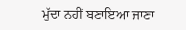ਮੁੱਦਾ ਨਹੀਂ ਬਣਾਇਆ ਜਾਣਾ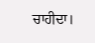ਚਾਹੀਦਾ।